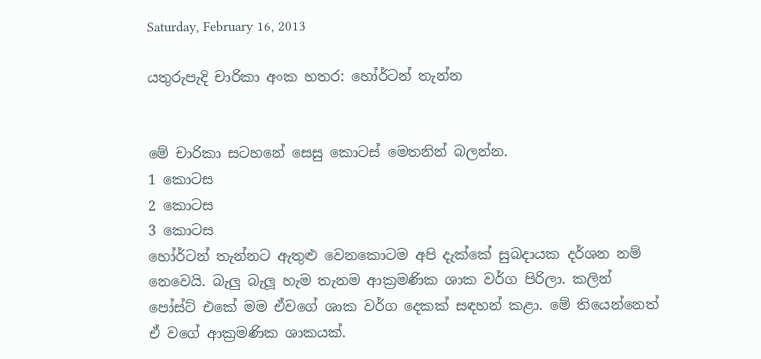Saturday, February 16, 2013

යතුරුපැදි චාරිකා අංක හතර: හෝර්ටන් තැන්න


මේ චාරිකා සටහනේ සෙසු කොටස් මෙතනින් බලන්න.
1 කොටස
2 කොටස
3 කොටස
හෝර්ටන් තැන්නට ඇතුළු වෙනකොටම අපි දැක්කේ සුබදායක දර්ශන නම් නෙවෙයි. බැලු බැලූ හැම තැනම ආක්‍රමණික ශාක වර්ග පිරිලා. කලින් පෝස්ට් එකේ මම ඒවගේ ශාක වර්ග දෙකක් සඳහන් කළා. මේ තියෙන්නෙත් ඒ වගේ ආක්‍රමණික ශාකයක්.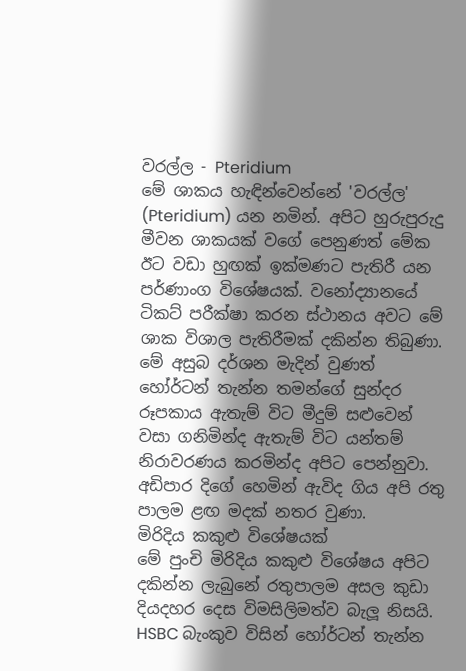වරල්ල - Pteridium
මේ ශාකය හැඳින්වෙන්නේ 'වරල්ල' (Pteridium) යන නමින්. අපිට හුරුපුරුදු මීවන ශාකයක් වගේ පෙනුණත් මේක ඊට වඩා හුඟක් ඉක්මණට පැතිරී යන පර්ණාංග විශේෂයක්. වනෝද්‍යානයේ ටිකට් පරීක්ෂා කරන ස්ථානය අවට මේ ශාක විශාල පැතිරීමක් දකින්න තිබුණා.
මේ අසුබ දර්ශන මැදින් වුණත් හෝර්ටන් තැන්න තමන්ගේ සුන්දර රූපකාය ඇතැම් විට මීදුම් සළුවෙන් වසා ගනිමින්ද ඇතැම් විට යන්තම් නිරාවරණය කරමින්ද අපිට පෙන්නුවා. අඩිපාර දිගේ හෙමින් ඇවිද ගිය අපි රතු පාලම ළඟ මදක් නතර වුණා.
මිරිදිය කකුළු විශේෂයක්
මේ පුංචි මිරිදිය කකුළු විශේෂය අපිට දකින්න ලැබුනේ රතුපාලම අසල කුඩා දියදහර දෙස විමසිලිමත්ව බැලූ නිසයි.
HSBC බැංකුව විසින් හෝර්ටන් තැන්න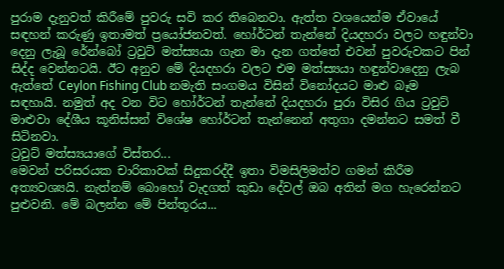පුරාම දැනුවත් කිරීමේ පුවරු සවි කර තිබෙනවා. ඇත්ත වශයෙන්ම ඒවායේ සඳහන් කරුණු ඉතාමත් ප්‍රයෝජනවත්. හෝර්ටන් තැන්නේ දියදහරා වලට හඳුන්වා දෙනු ලැබූ රේන්බෝ ට්‍රවුට් මත්ස්‍යයා ගැන මා දැන ගත්තේ එවන් පුවරුවකට පින් සිද්ද වෙන්නටයි. ඊට අනුව මේ දියදහරා වලට එම මත්ස්‍යයා හඳුන්වාදෙනු ලැබ ඇත්තේ Ceylon Fishing Club නමැති සංගමය විසින් විනෝදයට මාළු බෑම සඳහායි. නමුත් අද වන විට හෝර්ටන් තැන්නේ දියදහරා පුරා විසිර ගිය ට්‍රවුට් මාළුවා දේශීය කූනිස්සන් විශේෂ හෝර්ටන් තැන්නෙන් අතුගා දමන්නට සමත් වී සිටිනවා.
ට්‍රවුට් මත්ස්‍යයාගේ විස්තර...
මෙවන් පරිසරයක චාරිකාවක් සිදුකරද්දී ඉතා විමසිලිමත්ව ගමන් කිරීම අත්‍යවශ්‍යයි. නැත්නම් බොහෝ වැදගත් කුඩා දේවල් ඔබ අතින් මග හැරෙන්නට පුළුවනි. මේ බලන්න මේ පින්තූරය...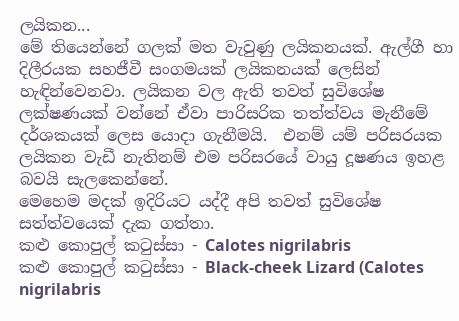ලයිකන...
මේ තියෙන්නේ ගලක් මත වැවුණු ලයිකනයක්. ඇල්ගී හා දිලීරයක සහජීවී සංගමයක් ලයිකනයක් ලෙසින් හැඳින්වෙනවා. ලයිකන වල ඇති තවත් සුවිශේෂ ලක්ෂණයක් වන්නේ ඒවා පාරිසරික තත්ත්වය මැනීමේ දර්ශකයක් ලෙස යොදා ගැනීමයි.  එනම් යම් පරිසරයක ලයිකන වැඩී නැතිනම් එම පරිසරයේ වායු දූෂණය ඉහළ බවයි සැලකෙන්නේ.
මෙහෙම මදක් ඉදිරියට යද්දී අපි තවත් සුවිශේෂ සත්ත්වයෙක් දැක ගත්තා.
කළු කොපුල් කටුස්සා - Calotes nigrilabris
කළු කොපුල් කටුස්සා - Black-cheek Lizard (Calotes nigrilabris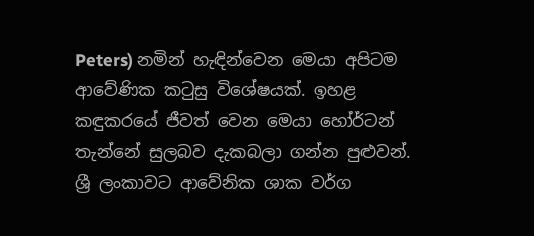Peters) නමින් හැඳින්වෙන මෙයා අපිටම ආවේණික කටුසු විශේෂයක්. ඉහළ කඳුකරයේ ජීවත් වෙන මෙයා හෝර්ටන් තැන්නේ සුලබව දැකබලා ගන්න පුළුවන්.
ශ්‍රී ලංකාවට ආවේනික ශාක වර්ග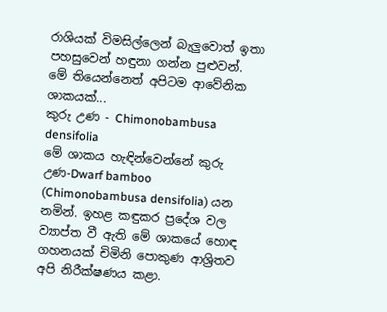රාශියක් විමසිල්ලෙන් බැලුවොත් ඉතා පහසුවෙන් හඳුනා ගන්න පුළුවන්. මේ තියෙන්නෙත් අපිටම ආවේනික ශාකයක්...
කුරු උණ - Chimonobambusa densifolia
මේ ශාකය හැඳින්වෙන්නේ කුරු උණ-Dwarf bamboo (Chimonobambusa densifolia) යන නමින්. ඉහළ කඳුකර ප්‍රදේශ වල ව්‍යාප්ත වී ඇති මේ ශාකයේ හොඳ ගහනයක් චිමිනි පොකුණ ආශ්‍රිතව අපි නිරීක්ෂණය කළා.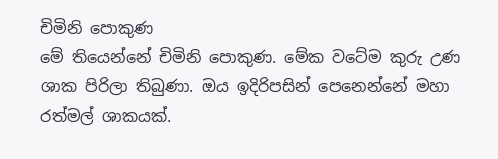චිමිනි පොකුණ
මේ තියෙන්නේ චිමිනි පොකුණ. මේක වටේම කුරු උණ ශාක පිරිලා තිබුණා. ඔය ඉදිරිපසින් පෙනෙන්නේ මහා රත්මල් ශාකයක්.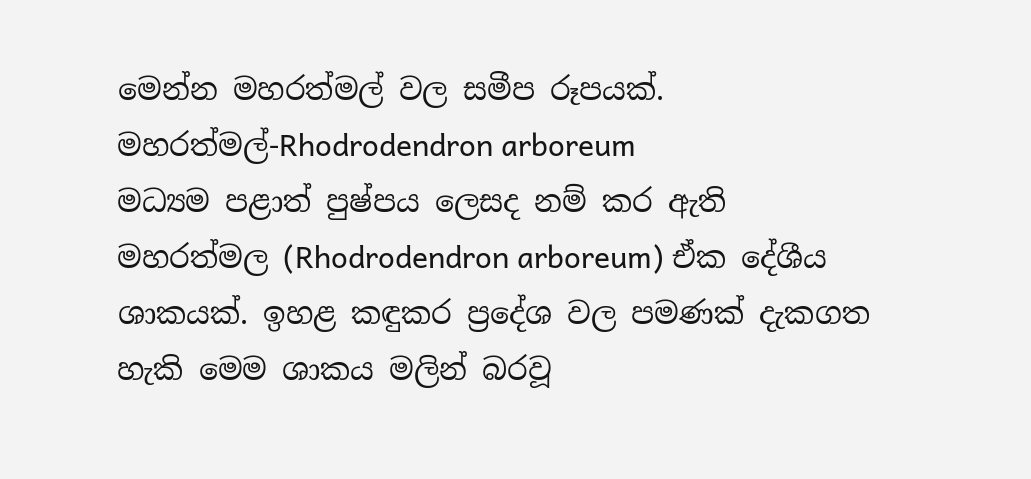මෙන්න මහරත්මල් වල සමීප රූපයක්.
මහරත්මල්-Rhodrodendron arboreum
මධ්‍යම පළාත් පුෂ්පය ලෙසද නම් කර ඇති මහරත්මල (Rhodrodendron arboreum) ඒක දේශීය ශාකයක්. ඉහළ කඳුකර ප්‍රදේශ වල පමණක් දැකගත හැකි මෙම ශාකය මලින් බරවූ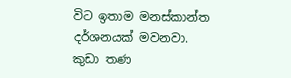විට ඉතාම මනස්කාන්ත දර්ශනයක් මවනවා.
කුඩා තණ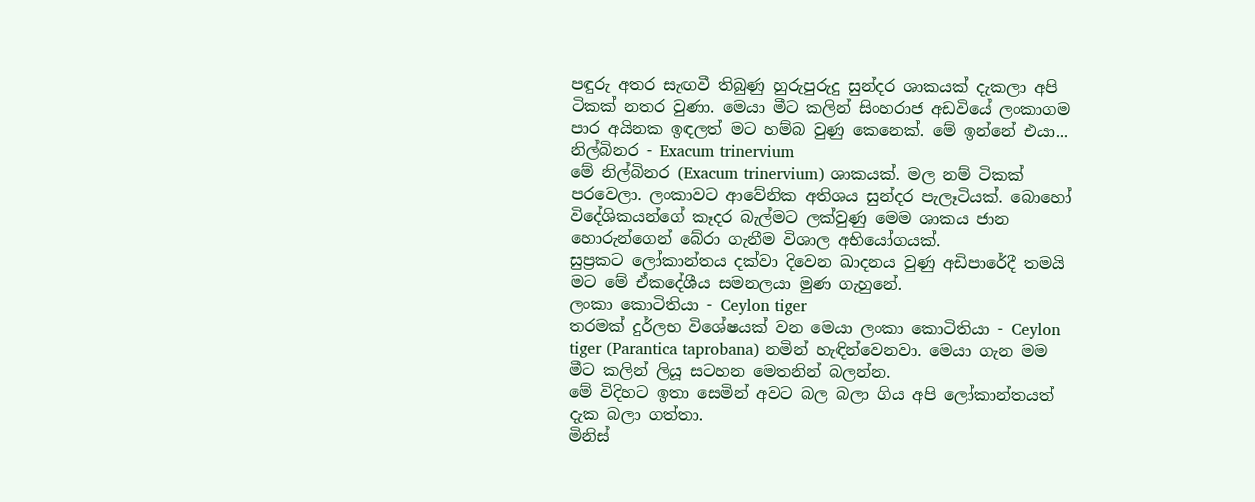පඳුරු අතර සැඟවී තිබුණු හුරුපුරුදු සුන්දර ශාකයක් දැකලා අපි ටිකක් නතර වුණා. මෙයා මීට කලින් සිංහරාජ අඩවියේ ලංකාගම පාර අයිනක ඉඳලත් මට හම්බ වුණු කෙනෙක්. මේ ඉන්නේ එයා...
නිල්බිනර - Exacum trinervium
මේ නිල්බිනර (Exacum trinervium) ශාකයක්. මල නම් ටිකක් පරවෙලා. ලංකාවට ආවේනික අතිශය සුන්දර පැලෑටියක්. බොහෝ විදේශිකයන්ගේ කෑදර බැල්මට ලක්වුණු මෙම ශාකය ජාන හොරුන්ගෙන් බේරා ගැනීම විශාල අභියෝගයක්.
සුප්‍රකට ලෝකාන්තය දක්වා දිවෙන ඛාදනය වුණු අඩිපාරේදී තමයි මට මේ ඒකදේශීය සමනලයා මුණ ගැහුනේ.
ලංකා කොටිතියා - Ceylon tiger
තරමක් දුර්ලභ විශේෂයක් වන මෙයා ලංකා කොටිතියා - Ceylon tiger (Parantica taprobana) නමින් හැඳින්වෙනවා. මෙයා ගැන මම මීට කලින් ලියූ සටහන මෙතනින් බලන්න.
මේ විදිහට ඉතා සෙමින් අවට බල බලා ගිය අපි ලෝකාන්තයත් දැක බලා ගත්තා.
මිනිස්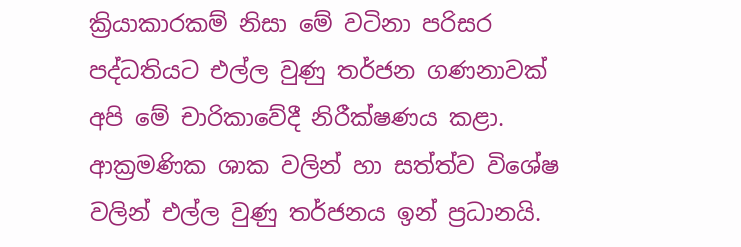ක්‍රියාකාරකම් නිසා මේ වටිනා පරිසර පද්ධතියට එල්ල වුණු තර්ජන ගණනාවක් අපි මේ චාරිකාවේදී නිරීක්ෂණය කළා. ආක්‍රමණික ශාක වලින් හා සත්ත්ව විශේෂ වලින් එල්ල වුණු තර්ජනය ඉන් ප්‍රධානයි.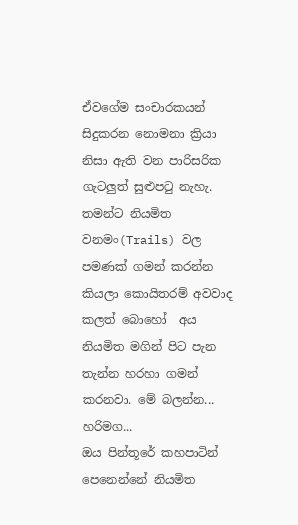ඒවගේම සංචාරකයන් සිදුකරන නොමනා ක්‍රියා නිසා ඇති වන පාරිසරික ගැටලුත් සුළුපටු නැහැ. තමන්ට නියමිත වනමං(Trails) වල පමණක් ගමන් කරන්න කියලා කොයිතරම් අවවාද කලත් බොහෝ  අය නියමිත මගින් පිට පැන තැන්න හරහා ගමන් කරනවා. මේ බලන්න...
හරිමග...
ඔය පින්තූරේ කහපාටින් පෙනෙන්නේ නියමිත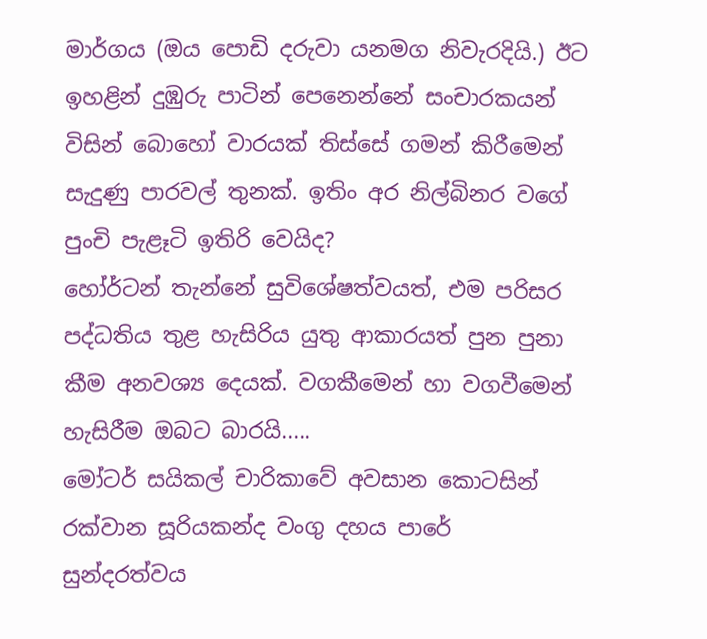මාර්ගය (ඔය පොඩි දරුවා යනමග නිවැරදියි.) ඊට ඉහළින් දුඹුරු පාටින් පෙනෙන්නේ සංචාරකයන් විසින් බොහෝ වාරයක් තිස්සේ ගමන් කිරීමෙන් සැදුණු පාරවල් තුනක්. ඉතිං අර නිල්බිනර වගේ පුංචි පැළෑටි ඉතිරි වෙයිද?
හෝර්ටන් තැන්නේ සුවිශේෂත්වයත්, එම පරිසර පද්ධතිය තුළ හැසිරිය යුතු ආකාරයත් පුන පුනා කීම අනවශ්‍ය දෙයක්. වගකීමෙන් හා වගවීමෙන් හැසිරීම ඔබට බාරයි.....
මෝටර් සයිකල් චාරිකාවේ අවසාන කොටසින් රක්වාන සූරියකන්ද වංගු දහය පාරේ සුන්දරත්වය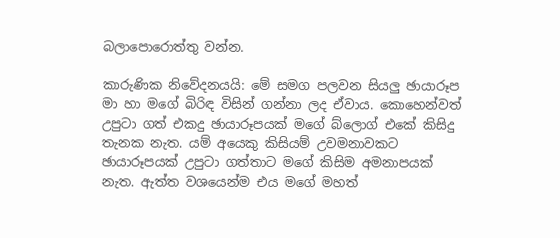බලාපොරොත්තු වන්න.

කාරුණික නිවේදනයයි: මේ සමග පලවන සියලු ඡායාරූප මා හා මගේ බිරිඳ විසින් ගන්නා ලද ඒවාය. කොහෙන්වත් උපුටා ගත් එකදු ඡායාරූපයක් මගේ බ්ලොග් එකේ කිසිදු තැනක නැත. යම් අයෙකු කිසියම් උවමනාවකට ඡායාරූපයක් උපුටා ගත්තාට මගේ කිසිම අමනාපයක්  නැත. ඇත්ත වශයෙන්ම එය මගේ මහත්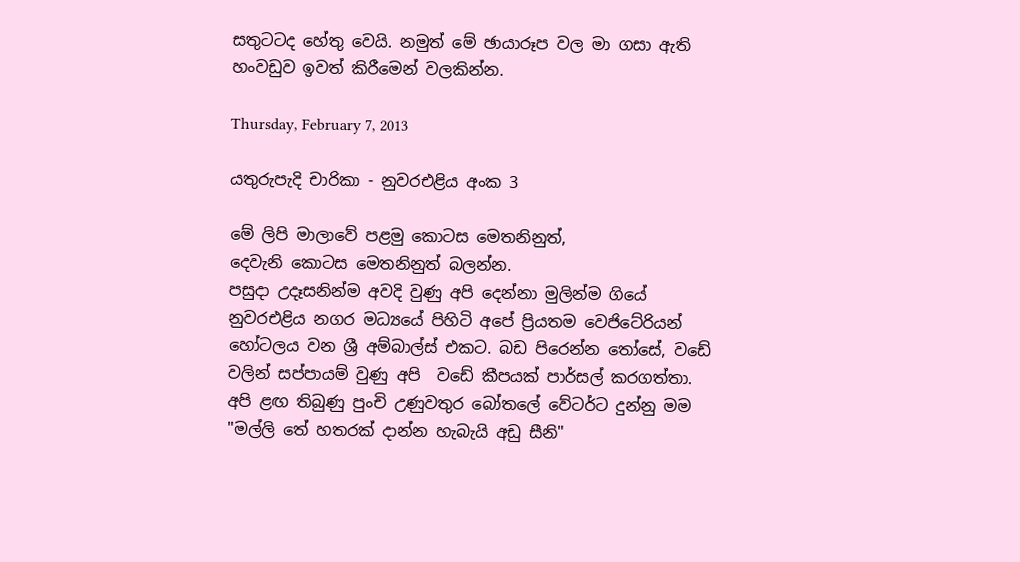සතුටටද හේතු වෙයි. නමුත් මේ ඡායාරූප වල මා ගසා ඇති හංවඩුව ඉවත් කිරීමෙන් වලකින්න.

Thursday, February 7, 2013

යතුරුපැදි චාරිකා - නුවරඑළිය අංක 3

මේ ලිපි මාලාවේ පළමු කොටස මෙතනිනුත්,
දෙවැනි කොටස මෙතනිනුත් බලන්න.
පසුදා උදෑසනින්ම අවදි වුණු අපි දෙන්නා මුලින්ම ගියේ නුවරඑළිය නගර මධ්‍යයේ පිහිටි අපේ ප්‍රියතම වෙජිටේරියන් හෝටලය වන ශ්‍රී අම්බාල්ස් එකට. බඩ පිරෙන්න තෝසේ, වඩේ වලින් සප්පායම් වුණු අපි  වඩේ කීපයක් පාර්සල් කරගත්තා. අපි ළඟ තිබුණු පුංචි උණුවතුර බෝතලේ වේටර්ට දුන්නු මම "මල්ලි තේ හතරක් දාන්න හැබැයි අඩු සීනි"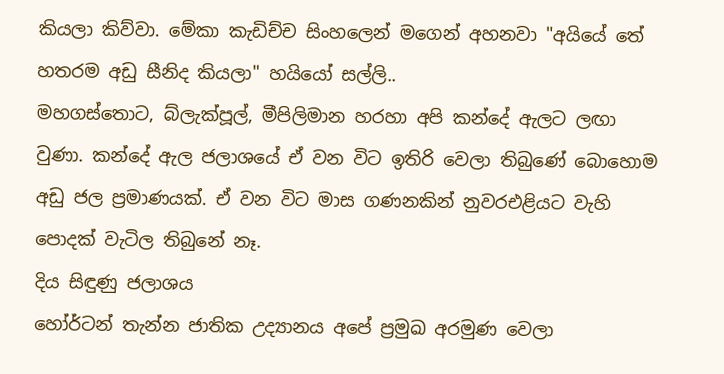කියලා කිව්වා. මේකා කැඩිච්ච සිංහලෙන් මගෙන් අහනවා "අයියේ තේ හතරම අඩු සීනිද කියලා" හයියෝ සල්ලි..
මහගස්තොට, බ්ලැක්පූල්, මීපිලිමාන හරහා අපි කන්දේ ඇලට ලඟා වුණා. කන්දේ ඇල ජලාශයේ ඒ වන විට ඉතිරි වෙලා තිබුණේ බොහොම අඩු ජල ප්‍රමාණයක්. ඒ වන විට මාස ගණනකින් නුවරඑළියට වැහි පොදක් වැටිල තිබුනේ නෑ.
දිය සිඳුණු ජලාශය
හෝර්ටන් තැන්න ජාතික උද්‍යානය අපේ ප්‍රමුඛ අරමුණ වෙලා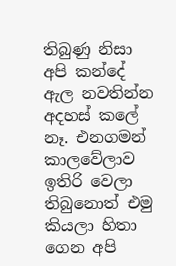තිබුණු නිසා අපි කන්දේ ඇල නවතින්න අදහස් කලේ නෑ. එනගමන් කාලවේලාව ඉතිරි වෙලා තිබුනොත් එමු කියලා හිතා ගෙන අපි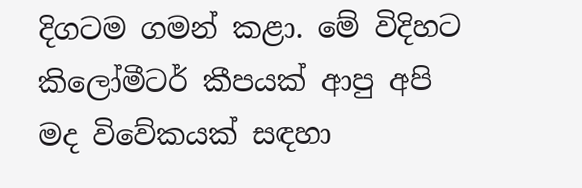දිගටම ගමන් කළා. මේ විදිහට කිලෝමීටර් කීපයක් ආපු අපි මද විවේකයක් සඳහා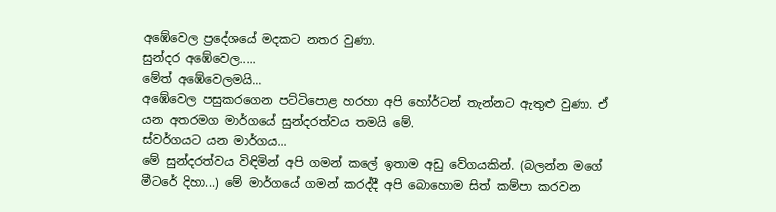අඹේවෙල ප්‍රදේශයේ මදකට නතර වුණා.
සුන්දර අඹේවෙල.....
මේත් අඹේවෙලමයි...
අඹේවෙල පසුකරගෙන පට්ටිපොළ හරහා අපි හෝර්ටන් තැන්නට ඇතුළු වුණා. ඒ යන අතරමග මාර්ගයේ සුන්දරත්වය තමයි මේ.
ස්වර්ගයට යන මාර්ගය...
මේ සුන්දරත්වය විඳිමින් අපි ගමන් කලේ ඉතාම අඩු වේගයකින්. (බලන්න මගේ මීටරේ දිහා...) මේ මාර්ගයේ ගමන් කරද්දී අපි බොහොම සිත් කම්පා කරවන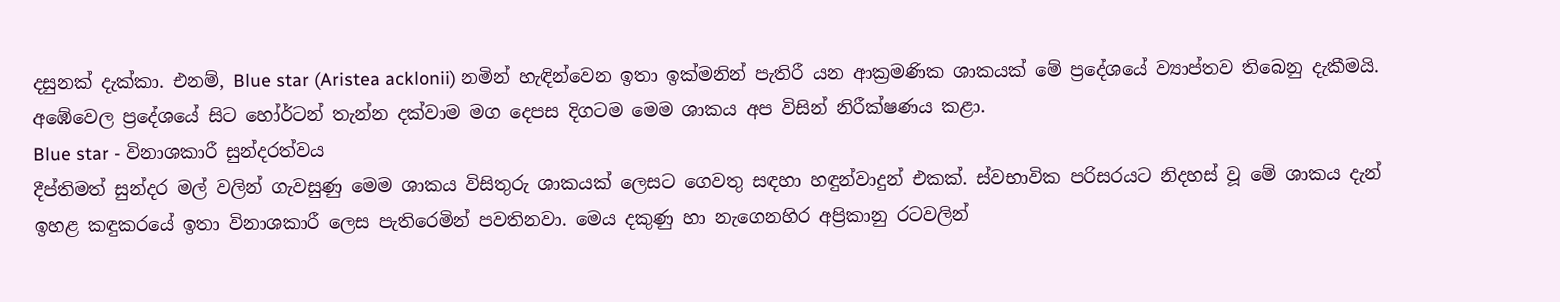දසුනක් දැක්කා. එනම්, Blue star (Aristea acklonii) නමින් හැඳින්වෙන ඉතා ඉක්මනින් පැතිරී යන ආක්‍රමණික ශාකයක් මේ ප්‍රදේශයේ ව්‍යාප්තව තිබෙනු දැකීමයි. අඹේවෙල ප්‍රදේශයේ සිට හෝර්ටන් තැන්න දක්වාම මග දෙපස දිගටම මෙම ශාකය අප විසින් නිරීක්ෂණය කළා.
Blue star - විනාශකාරී සුන්දරත්වය
දීප්තිමත් සුන්දර මල් වලින් ගැවසුණු මෙම ශාකය විසිතුරු ශාකයක් ලෙසට ගෙවතු සඳහා හඳුන්වාදුන් එකක්. ස්වභාවික පරිසරයට නිදහස් වූ මේ ශාකය දැන් ඉහළ කඳුකරයේ ඉතා විනාශකාරී ලෙස පැතිරෙමින් පවතිනවා. මෙය දකුණු හා නැගෙනහිර අප්‍රිකානු රටවලින්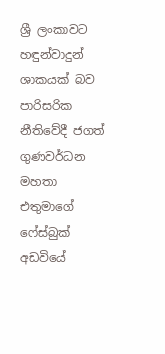ශ්‍රී ලංකාවට හඳුන්වාදුන් ශාකයක් බව පාරිසරික නීතිවේදී ජගත් ගුණවර්ධන මහතා එතුමාගේ ෆේස්බුක් අඩවියේ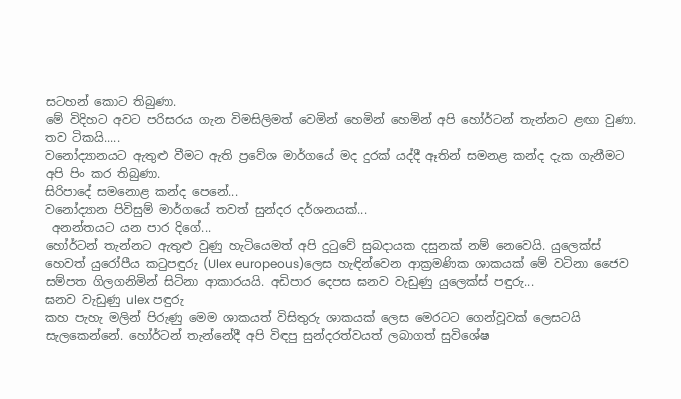සටහන් කොට තිබුණා.
මේ විදිහට අවට පරිසරය ගැන විමසිලිමත් වෙමින් හෙමින් හෙමින් අපි හෝර්ටන් තැන්නට ළඟා වුණා.
තව ටිකයි.....
වනෝද්‍යානයට ඇතුළු වීමට ඇති ප්‍රවේශ මාර්ගයේ මද දුරක් යද්දී ඈතින් සමනළ කන්ද දැක ගැනීමට අපි පිං කර තිබුණා.
සිරිපාදේ සමනොළ කන්ද පෙනේ...
වනෝද්‍යාන පිවිසුම් මාර්ගයේ තවත් සුන්දර දර්ශනයක්...
 අනන්තයට යන පාර දිගේ...
හෝර්ටන් තැන්නට ඇතුළු වුණු හැටියෙමත් අපි දුටුවේ සුබදායක දසුනක් නම් නෙවෙයි. යුලෙක්ස් හෙවත් යුරෝපීය කටුපඳුරු (Ulex europeous)ලෙස හැඳින්වෙන ආක්‍රමණික ශාකයක් මේ වටිනා ජෛව සම්පත ගිලගනිමින් සිටිනා ආකාරයයි. අඩිපාර දෙපස ඝනව වැඩුණු යුලෙක්ස් පඳුරු...
ඝනව වැඩුණු ulex පඳුරු
කහ පැහැ මලින් පිරුණු මෙම ශාකයත් විසිතුරු ශාකයක් ලෙස මෙරටට ගෙන්වූවක් ලෙසටයි සැලකෙන්නේ. හෝර්ටන් තැන්නේදී අපි විඳපු සුන්දරත්වයත් ලබාගත් සුවිශේෂ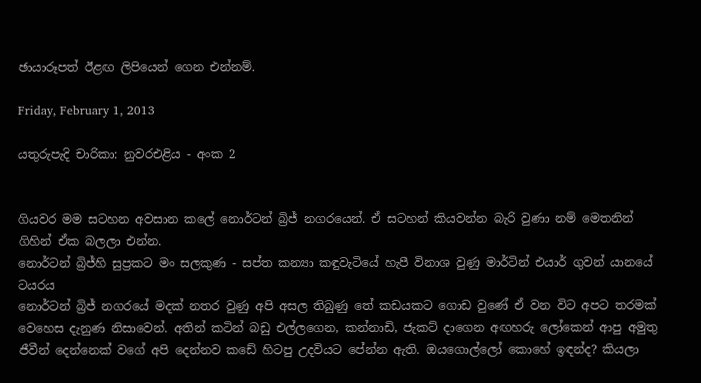ඡායාරූපත් ඊළඟ ලිපියෙන් ගෙන එන්නම්.

Friday, February 1, 2013

යතුරුපැදි චාරිකා: නුවරඑළිය - අංක 2


ගියවර මම සටහන අවසාන කලේ නොර්ටන් බ්‍රිජ් නගරයෙන්. ඒ සටහන් කියවන්න බැරි වුණා නම් මෙතනින් ගිහින් ඒක බලලා එන්න.
නොර්ටන් බ්‍රිජ්හි සුප්‍රකට මං සලකුණ - සප්ත කන්‍යා කඳුවැටියේ හැපී විනාශ වුණු මාර්ටින් එයාර් ගුවන් යානයේ ටයරය
නොර්ටන් බ්‍රිජ් නගරයේ මදක් නතර වුණු අපි අසල තිබුණු තේ කඩයකට ගොඩ වුණේ ඒ වන විට අපට තරමක් වෙහෙස දැනුණ නිසාවෙන්. අතින් කටින් බඩු එල්ලගෙන, කන්නාඩි, ජැකට් දාගෙන අඟහරු ලෝකෙන් ආපු අමුතු ජීවීන් දෙන්නෙක් වගේ අපි දෙන්නව කඩේ හිටපු උදවියට පේන්න ඇති. ඔයගොල්ලෝ කොහේ ඉඳන්ද? කියලා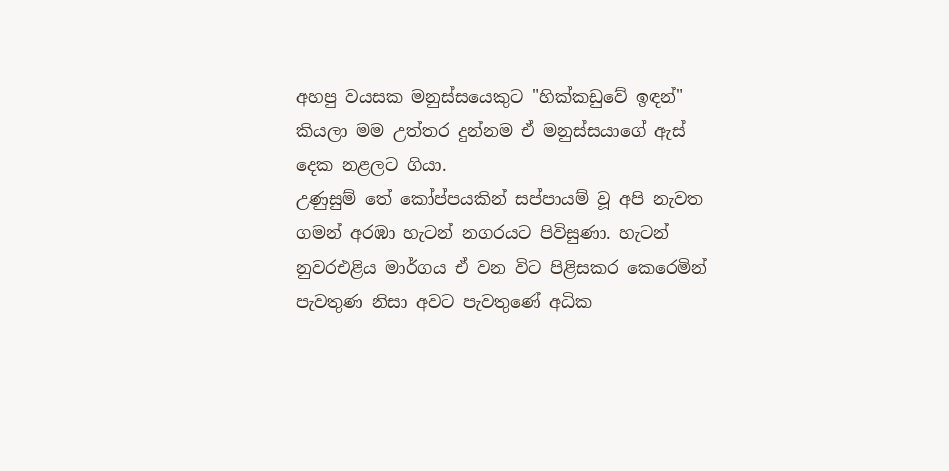අහපු වයසක මනුස්සයෙකුට "හික්කඩුවේ ඉඳන්" කියලා මම උත්තර දුන්නම ඒ මනුස්සයාගේ ඇස් දෙක නළලට ගියා.
උණුසුම් තේ කෝප්පයකින් සප්පායම් වූ අපි නැවත ගමන් අරඹා හැටන් නගරයට පිවිසුණා. හැටන් නුවරඑළිය මාර්ගය ඒ වන විට පිළිසකර කෙරෙමින් පැවතුණ නිසා අවට පැවතුණේ අධික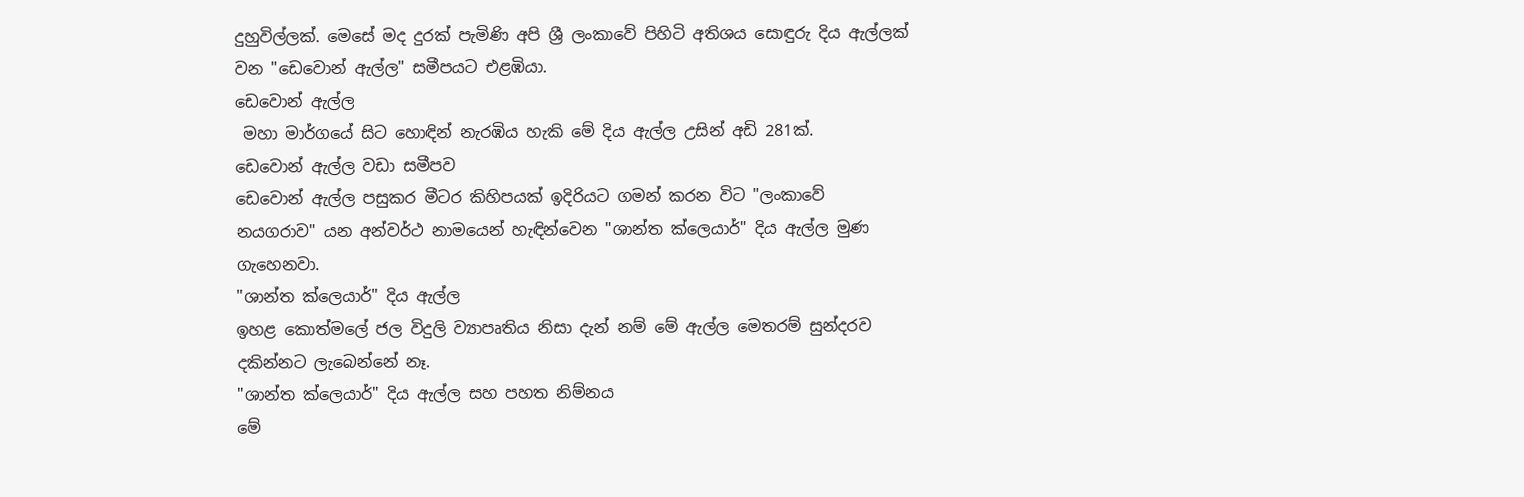දුහුවිල්ලක්. මෙසේ මද දුරක් පැමිණි අපි ශ්‍රී ලංකාවේ පිහිටි අතිශය සොඳුරු දිය ඇල්ලක් වන "ඩෙවොන් ඇල්ල" සමීපයට එළඹියා.
ඩෙවොන් ඇල්ල
 මහා මාර්ගයේ සිට හොඳින් නැරඹිය හැකි මේ දිය ඇල්ල උසින් අඩි 281ක්.
ඩෙවොන් ඇල්ල වඩා සමීපව
ඩෙවොන් ඇල්ල පසුකර මීටර කිහිපයක් ඉදිරියට ගමන් කරන විට "ලංකාවේ නයගරාව" යන අන්වර්ථ නාමයෙන් හැඳින්වෙන "ශාන්ත ක්ලෙයාර්" දිය ඇල්ල මුණ ගැහෙනවා.
"ශාන්ත ක්ලෙයාර්" දිය ඇල්ල
ඉහළ කොත්මලේ ජල විදුලි ව්‍යාපෘතිය නිසා දැන් නම් මේ ඇල්ල මෙතරම් සුන්දරව දකින්නට ලැබෙන්නේ නෑ.
"ශාන්ත ක්ලෙයාර්" දිය ඇල්ල සහ පහත නිම්නය
මේ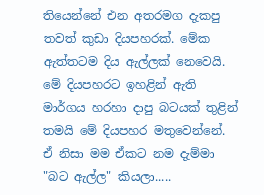තියෙන්නේ එන අතරමග දැකපු තවත් කුඩා දියපහරක්. මේක ඇත්තටම දිය ඇල්ලක් නෙවෙයි. මේ දියපහරට ඉහළින් ඇති මාර්ගය හරහා දාපු බටයක් තුළින් තමයි මේ දියපහර මතුවෙන්නේ. ඒ නිසා මම ඒකට නම දැම්මා "බට ඇල්ල" කියලා.....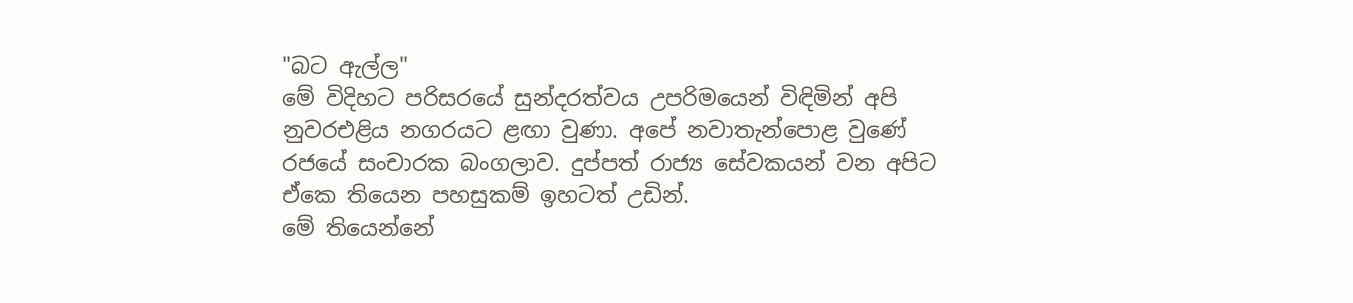"බට ඇල්ල"
මේ විදිහට පරිසරයේ සුන්දරත්වය උපරිමයෙන් විඳිමින් අපි නුවරඑළිය නගරයට ළඟා වුණා. අපේ නවාතැන්පොළ වුණේ රජයේ සංචාරක බංගලාව. දුප්පත් රාජ්‍ය සේවකයන් වන අපිට ඒකෙ තියෙන පහසුකම් ඉහටත් උඩින්.
මේ තියෙන්නේ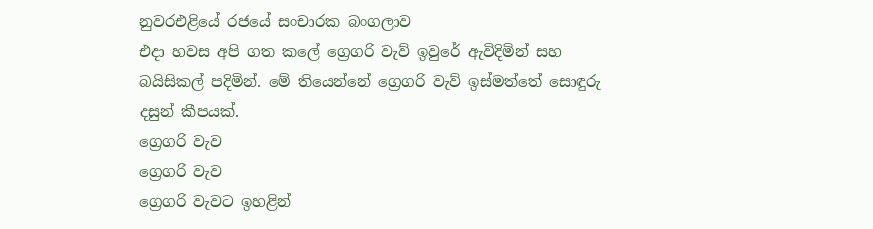නුවරඑළියේ රජයේ සංචාරක බංගලාව
එදා හවස අපි ගත කලේ ග්‍රෙගරි වැව් ඉවුරේ ඇවිදිමින් සහ බයිසිකල් පදිමින්. මේ තියෙන්නේ ග්‍රෙගරි වැව් ඉස්මත්තේ සොඳුරු දසුන් කීපයක්.
ග්‍රෙගරි වැව
ග්‍රෙගරි වැව
ග්‍රෙගරි වැවට ඉහළින්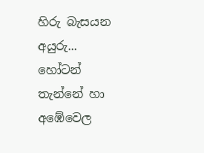හිරු බැසයන අයුරු...
හෝටන් තැන්නේ හා අඹේවෙල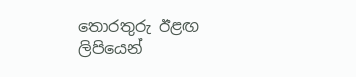තොරතුරු ඊළඟ ලිපියෙන්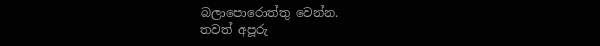බලාපොරොත්තු වෙන්න.
තවත් අපූරු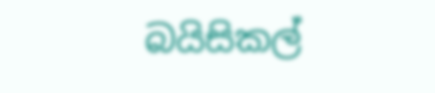බයිසිකල්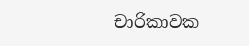චාරිකාවක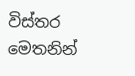විස්තර මෙතනින්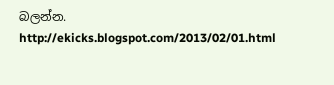බලන්න. http://ekicks.blogspot.com/2013/02/01.html